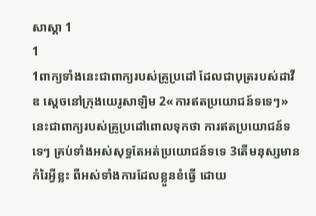សាស្តា 1
1
1ពាក្យទាំងនេះជាពាក្យរបស់គ្រូប្រដៅ ដែលជាបុត្ររបស់ដាវីឌ ស្តេចនៅក្រុងយេរូសាឡិម 2«ការឥតប្រយោជន៍ទទេៗ» នេះជាពាក្យរបស់គ្រូប្រដៅពោលទុកថា ការឥតប្រយោជន៍ទទេៗ គ្រប់ទាំងអស់សុទ្ធតែអត់ប្រយោជន៍ទទេ 3តើមនុស្សមានកំរៃអ្វីខ្លះ ពីអស់ទាំងការដែលខ្លួនខំធ្វើ ដោយ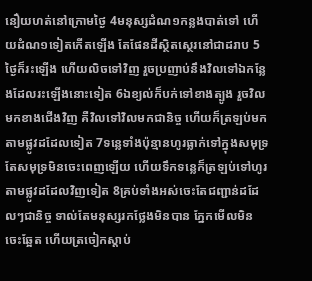នឿយហត់នៅក្រោមថ្ងៃ 4មនុស្សដំណ១កន្លងបាត់ទៅ ហើយដំណ១ទៀតកើតឡើង តែផែនដីស្ថិតស្ថេរនៅជាដរាប 5ថ្ងៃក៏រះឡើង ហើយលិចទៅវិញ រួចប្រញាប់នឹងវិលទៅឯកន្លែងដែលរះឡើងនោះទៀត 6ឯខ្យល់ក៏បក់ទៅខាងត្បូង រួចវិលមកខាងជើងវិញ គឺវិលទៅវិលមកជានិច្ច ហើយក៏ត្រឡប់មកតាមផ្លូវដដែលទៀត 7ទន្លេទាំងប៉ុន្មានហូរធ្លាក់ទៅក្នុងសមុទ្រ តែសមុទ្រមិនចេះពេញឡើយ ហើយទឹកទន្លេក៏ត្រឡប់ទៅហូរតាមផ្លូវដដែលវិញទៀត 8គ្រប់ទាំងអស់ចេះតែជញ្ជាន់ដដែលៗជានិច្ច ទាល់តែមនុស្សរកថ្លែងមិនបាន ភ្នែកមើលមិនចេះឆ្អែត ហើយត្រចៀកស្តាប់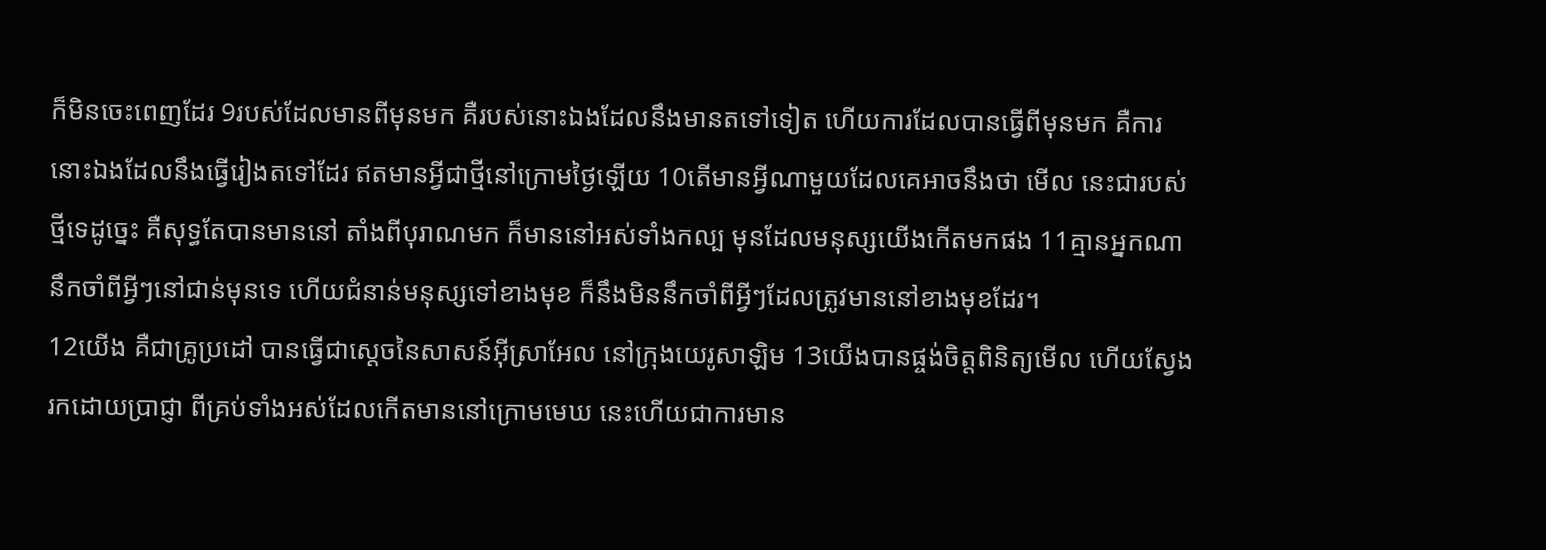ក៏មិនចេះពេញដែរ 9របស់ដែលមានពីមុនមក គឺរបស់នោះឯងដែលនឹងមានតទៅទៀត ហើយការដែលបានធ្វើពីមុនមក គឺការនោះឯងដែលនឹងធ្វើរៀងតទៅដែរ ឥតមានអ្វីជាថ្មីនៅក្រោមថ្ងៃឡើយ 10តើមានអ្វីណាមួយដែលគេអាចនឹងថា មើល នេះជារបស់ថ្មីទេដូច្នេះ គឺសុទ្ធតែបានមាននៅ តាំងពីបុរាណមក ក៏មាននៅអស់ទាំងកល្ប មុនដែលមនុស្សយើងកើតមកផង 11គ្មានអ្នកណានឹកចាំពីអ្វីៗនៅជាន់មុនទេ ហើយជំនាន់មនុស្សទៅខាងមុខ ក៏នឹងមិននឹកចាំពីអ្វីៗដែលត្រូវមាននៅខាងមុខដែរ។
12យើង គឺជាគ្រូប្រដៅ បានធ្វើជាស្តេចនៃសាសន៍អ៊ីស្រាអែល នៅក្រុងយេរូសាឡិម 13យើងបានផ្ចង់ចិត្តពិនិត្យមើល ហើយស្វែងរកដោយប្រាជ្ញា ពីគ្រប់ទាំងអស់ដែលកើតមាននៅក្រោមមេឃ នេះហើយជាការមាន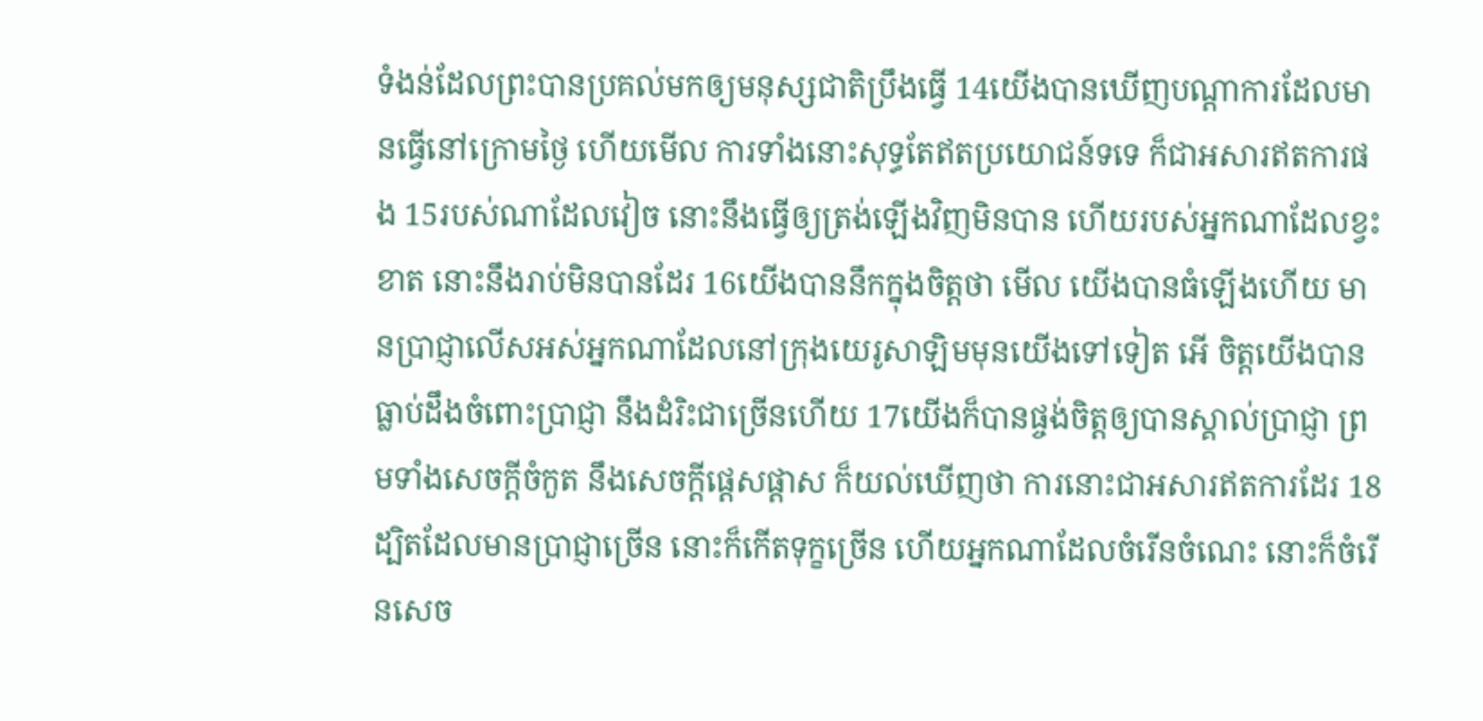ទំងន់ដែលព្រះបានប្រគល់មកឲ្យមនុស្សជាតិប្រឹងធ្វើ 14យើងបានឃើញបណ្តាការដែលមានធ្វើនៅក្រោមថ្ងៃ ហើយមើល ការទាំងនោះសុទ្ធតែឥតប្រយោជន៍ទទេ ក៏ជាអសារឥតការផង 15របស់ណាដែលវៀច នោះនឹងធ្វើឲ្យត្រង់ឡើងវិញមិនបាន ហើយរបស់អ្នកណាដែលខ្វះខាត នោះនឹងរាប់មិនបានដែរ 16យើងបាននឹកក្នុងចិត្តថា មើល យើងបានធំឡើងហើយ មានប្រាជ្ញាលើសអស់អ្នកណាដែលនៅក្រុងយេរូសាឡិមមុនយើងទៅទៀត អើ ចិត្តយើងបានធ្លាប់ដឹងចំពោះប្រាជ្ញា នឹងដំរិះជាច្រើនហើយ 17យើងក៏បានផ្ចង់ចិត្តឲ្យបានស្គាល់ប្រាជ្ញា ព្រមទាំងសេចក្ដីចំកួត នឹងសេចក្ដីផ្តេសផ្តាស ក៏យល់ឃើញថា ការនោះជាអសារឥតការដែរ 18ដ្បិតដែលមានប្រាជ្ញាច្រើន នោះក៏កើតទុក្ខច្រើន ហើយអ្នកណាដែលចំរើនចំណេះ នោះក៏ចំរើនសេច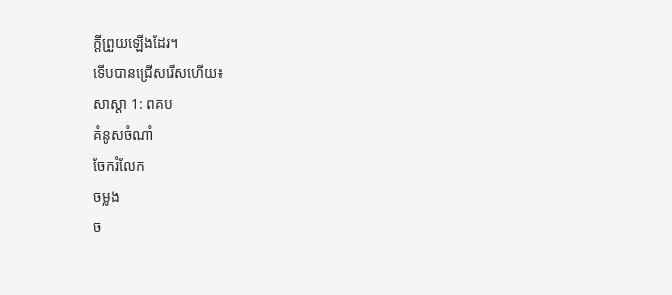ក្ដីព្រួយឡើងដែរ។
ទើបបានជ្រើសរើសហើយ៖
សាស្តា 1: ពគប
គំនូសចំណាំ
ចែករំលែក
ចម្លង
ច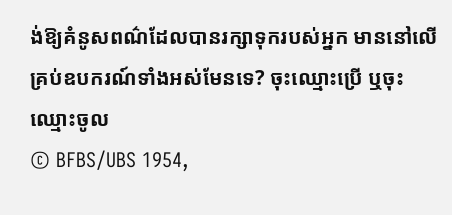ង់ឱ្យគំនូសពណ៌ដែលបានរក្សាទុករបស់អ្នក មាននៅលើគ្រប់ឧបករណ៍ទាំងអស់មែនទេ? ចុះឈ្មោះប្រើ ឬចុះឈ្មោះចូល
© BFBS/UBS 1954,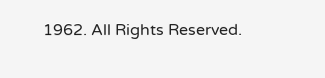1962. All Rights Reserved.